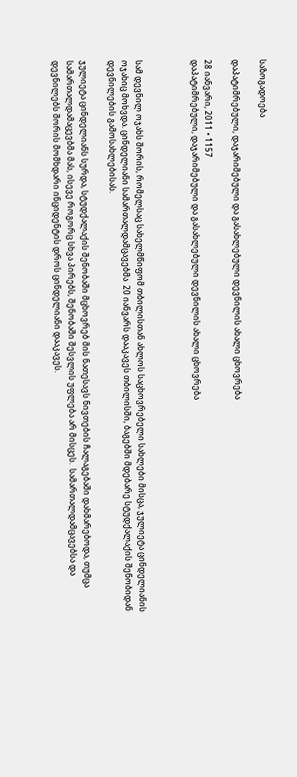საზოგადოება

დაპატიმრებული, დაჯარიმებული და გასახლებული დევნილის ახალი ცხოვრება

28 იანვარი, 2011 • 1157
დაპატიმრებული, დაჯარიმებული და გასახლებული დევნილის ახალი ცხოვრება



სამ დევნილ ოჯახს შორის, რომელსაც სახელმწიფომ თბილისთან ახლოს საცხოვრებელი სახლები მისცა, ჯულიეტა ცინდელიანის ოჯახიც მოხვდა. ცინდელიანი სამართალდამცავებმა  20 იანვარს დააკავეს თბილისში, ბაგებში მდებარე სტუდქალაქის შენობიდან დევნილების გამოსახლებისას.

ჯულიეტა ცინდელიანს სურდა, სტუდქალაქის შენობაში მცხოვრებ მის ნათესავს ნივთების ჩალაგებაში დახმარებოდა, თუმცა სამართალდამაცევბმა მას, ისევე როგორც სხვა პირებს, შენობაში შესვლის უფლება არ მისცეს.  სამართალდამცავებსა და დევნილებს შორის მომხდარი ინციდენტის დროს ცინდელიანი დააკავეს.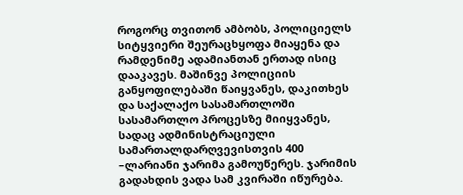როგორც თვითონ ამბობს, პოლიციელს სიტყვიერი შეურაცხყოფა მიაყენა და რამდენიმე ადამიანთან ერთად ისიც დააკავეს. მაშინვე პოლიციის განყოფილებაში წაიყვანეს, დაკითხეს და საქალაქო სასამართლოში სასამართლო პროცესზე მიიყვანეს, სადაც ადმინისტრაციული სამართალდარღვევისთვის 400 –ლარიანი ჯარიმა გამოუწერეს. ჯარიმის გადახდის ვადა სამ კვირაში იწურება.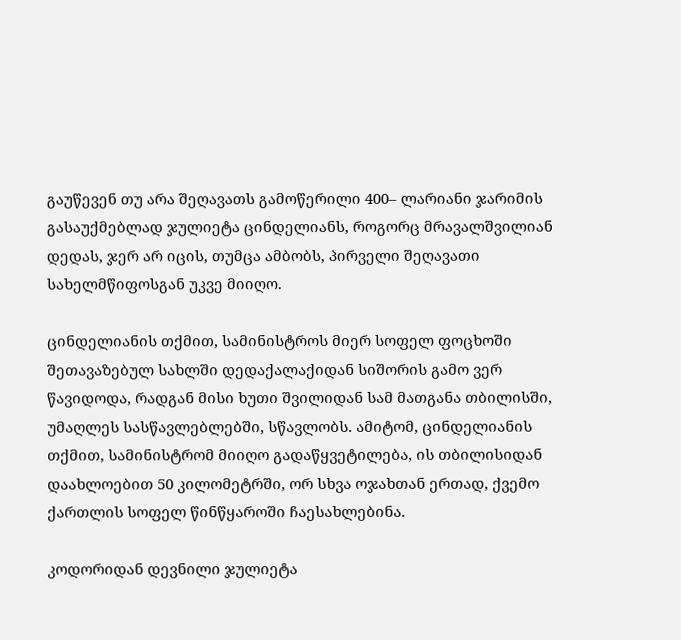გაუწევენ თუ არა შეღავათს გამოწერილი 400– ლარიანი ჯარიმის გასაუქმებლად ჯულიეტა ცინდელიანს, როგორც მრავალშვილიან დედას, ჯერ არ იცის, თუმცა ამბობს, პირველი შეღავათი სახელმწიფოსგან უკვე მიიღო.

ცინდელიანის თქმით, სამინისტროს მიერ სოფელ ფოცხოში შეთავაზებულ სახლში დედაქალაქიდან სიშორის გამო ვერ წავიდოდა, რადგან მისი ხუთი შვილიდან სამ მათგანა თბილისში, უმაღლეს სასწავლებლებში, სწავლობს. ამიტომ, ცინდელიანის თქმით, სამინისტრომ მიიღო გადაწყვეტილება, ის თბილისიდან დაახლოებით 50 კილომეტრში, ორ სხვა ოჯახთან ერთად, ქვემო ქართლის სოფელ წინწყაროში ჩაესახლებინა.

კოდორიდან დევნილი ჯულიეტა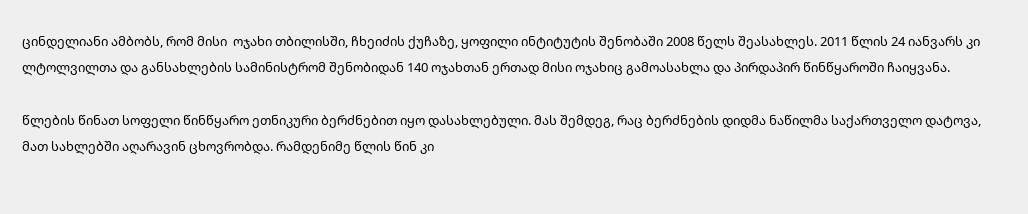ცინდელიანი ამბობს, რომ მისი  ოჯახი თბილისში, ჩხეიძის ქუჩაზე, ყოფილი ინტიტუტის შენობაში 2008 წელს შეასახლეს. 2011 წლის 24 იანვარს კი ლტოლვილთა და განსახლების სამინისტრომ შენობიდან 140 ოჯახთან ერთად მისი ოჯახიც გამოასახლა და პირდაპირ წინწყაროში ჩაიყვანა.

წლების წინათ სოფელი წინწყარო ეთნიკური ბერძნებით იყო დასახლებული. მას შემდეგ, რაც ბერძნების დიდმა ნაწილმა საქართველო დატოვა, მათ სახლებში აღარავინ ცხოვრობდა. რამდენიმე წლის წინ კი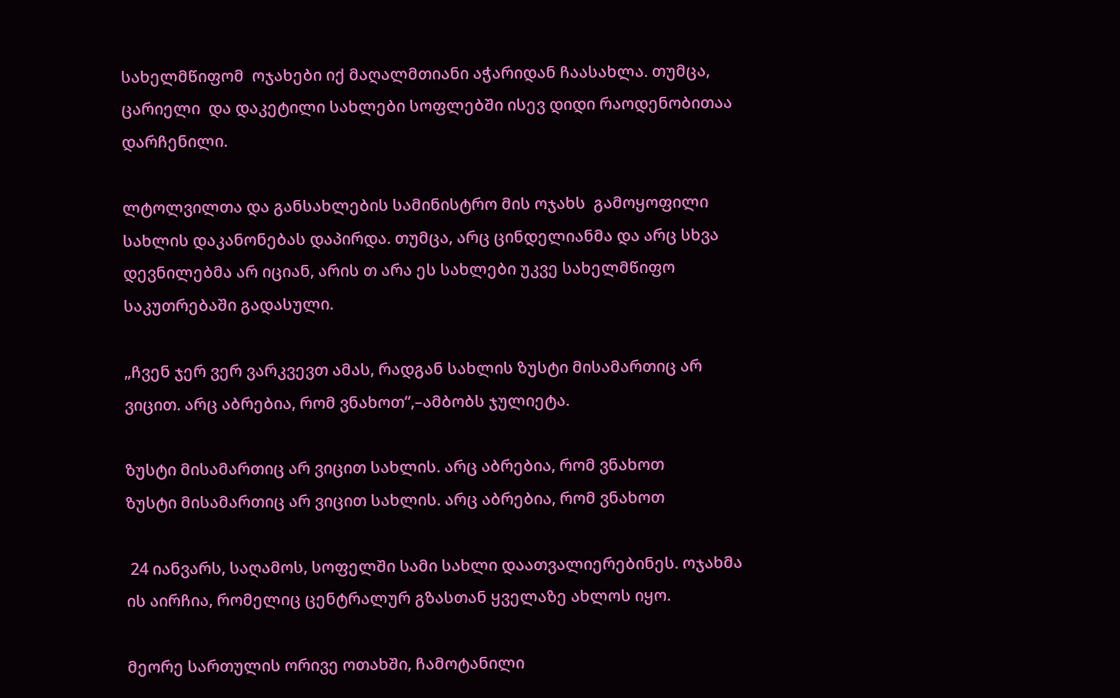სახელმწიფომ  ოჯახები იქ მაღალმთიანი აჭარიდან ჩაასახლა. თუმცა, ცარიელი  და დაკეტილი სახლები სოფლებში ისევ დიდი რაოდენობითაა დარჩენილი.

ლტოლვილთა და განსახლების სამინისტრო მის ოჯახს  გამოყოფილი სახლის დაკანონებას დაპირდა. თუმცა, არც ცინდელიანმა და არც სხვა დევნილებმა არ იციან, არის თ არა ეს სახლები უკვე სახელმწიფო საკუთრებაში გადასული.

„ჩვენ ჯერ ვერ ვარკვევთ ამას, რადგან სახლის ზუსტი მისამართიც არ ვიცით. არც აბრებია, რომ ვნახოთ“,–ამბობს ჯულიეტა.

ზუსტი მისამართიც არ ვიცით სახლის. არც აბრებია, რომ ვნახოთ
ზუსტი მისამართიც არ ვიცით სახლის. არც აბრებია, რომ ვნახოთ

 24 იანვარს, საღამოს, სოფელში სამი სახლი დაათვალიერებინეს. ოჯახმა ის აირჩია, რომელიც ცენტრალურ გზასთან ყველაზე ახლოს იყო.

მეორე სართულის ორივე ოთახში, ჩამოტანილი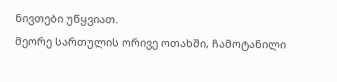ნივთები უწყვიათ.
მეორე სართულის ორივე ოთახში, ჩამოტანილი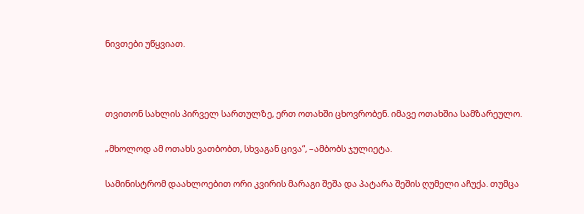ნივთები უწყვიათ.



თვითონ სახლის პირველ სართულზე, ერთ ოთახში ცხოვრობენ. იმავე ოთახშია სამზარეულო.

„მხოლოდ ამ ოთახს ვათბობთ, სხვაგან ცივა“, –ამბობს ჯულიეტა.

სამინისტრომ დაახლოებით ორი კვირის მარაგი შეშა და პატარა შეშის ღუმელი აჩუქა. თუმცა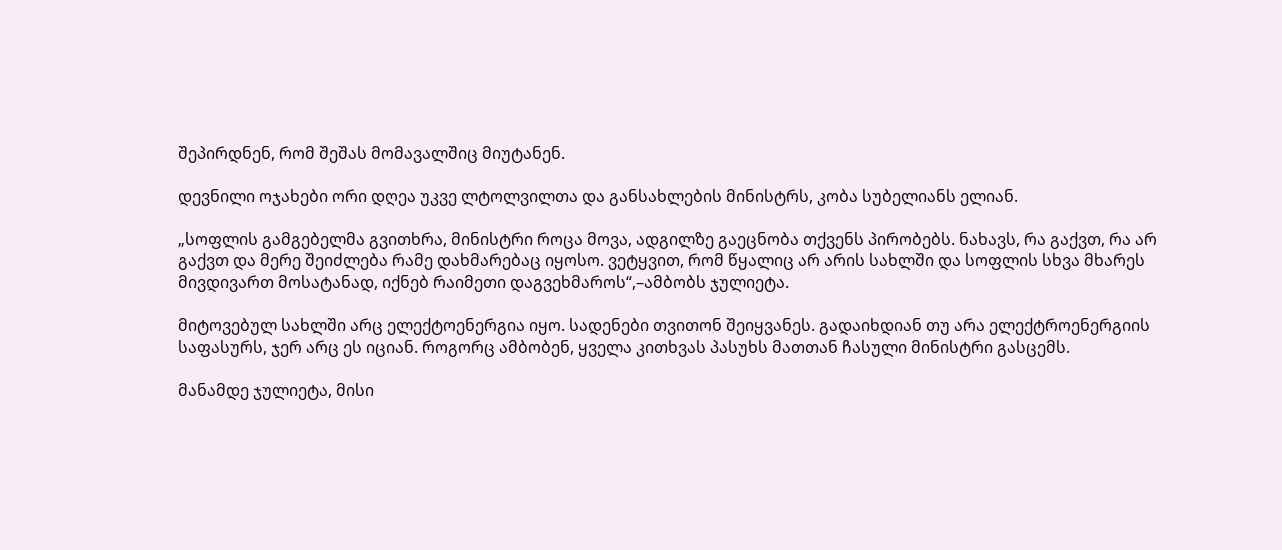შეპირდნენ, რომ შეშას მომავალშიც მიუტანენ.

დევნილი ოჯახები ორი დღეა უკვე ლტოლვილთა და განსახლების მინისტრს, კობა სუბელიანს ელიან.

„სოფლის გამგებელმა გვითხრა, მინისტრი როცა მოვა, ადგილზე გაეცნობა თქვენს პირობებს. ნახავს, რა გაქვთ, რა არ გაქვთ და მერე შეიძლება რამე დახმარებაც იყოსო. ვეტყვით, რომ წყალიც არ არის სახლში და სოფლის სხვა მხარეს მივდივართ მოსატანად, იქნებ რაიმეთი დაგვეხმაროს“,–ამბობს ჯულიეტა.

მიტოვებულ სახლში არც ელექტოენერგია იყო. სადენები თვითონ შეიყვანეს. გადაიხდიან თუ არა ელექტროენერგიის საფასურს, ჯერ არც ეს იციან. როგორც ამბობენ, ყველა კითხვას პასუხს მათთან ჩასული მინისტრი გასცემს.

მანამდე ჯულიეტა, მისი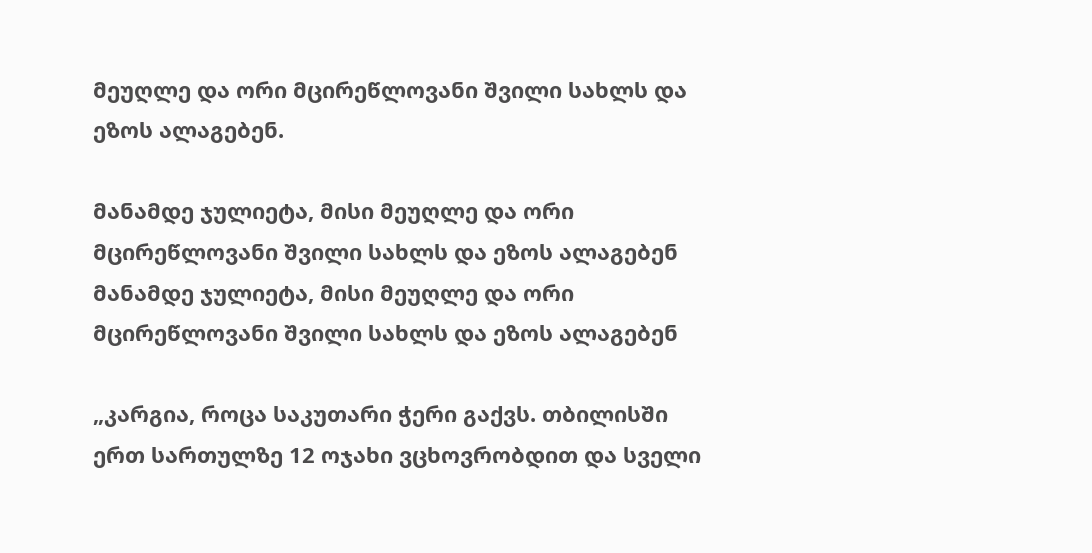მეუღლე და ორი მცირეწლოვანი შვილი სახლს და ეზოს ალაგებენ.

მანამდე ჯულიეტა, მისი მეუღლე და ორი მცირეწლოვანი შვილი სახლს და ეზოს ალაგებენ
მანამდე ჯულიეტა, მისი მეუღლე და ორი მცირეწლოვანი შვილი სახლს და ეზოს ალაგებენ

„კარგია, როცა საკუთარი ჭერი გაქვს. თბილისში ერთ სართულზე 12 ოჯახი ვცხოვრობდით და სველი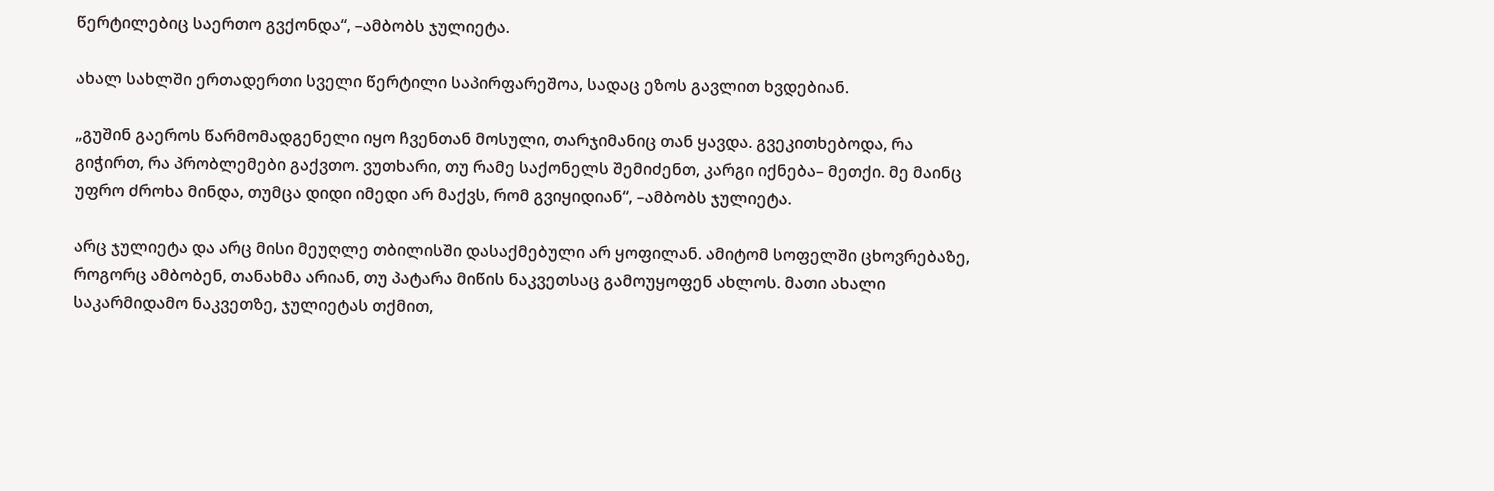წერტილებიც საერთო გვქონდა“, –ამბობს ჯულიეტა.

ახალ სახლში ერთადერთი სველი წერტილი საპირფარეშოა, სადაც ეზოს გავლით ხვდებიან.

„გუშინ გაეროს წარმომადგენელი იყო ჩვენთან მოსული, თარჯიმანიც თან ყავდა. გვეკითხებოდა, რა გიჭირთ, რა პრობლემები გაქვთო. ვუთხარი, თუ რამე საქონელს შემიძენთ, კარგი იქნება– მეთქი. მე მაინც უფრო ძროხა მინდა, თუმცა დიდი იმედი არ მაქვს, რომ გვიყიდიან“, –ამბობს ჯულიეტა.

არც ჯულიეტა და არც მისი მეუღლე თბილისში დასაქმებული არ ყოფილან. ამიტომ სოფელში ცხოვრებაზე, როგორც ამბობენ, თანახმა არიან, თუ პატარა მიწის ნაკვეთსაც გამოუყოფენ ახლოს. მათი ახალი საკარმიდამო ნაკვეთზე, ჯულიეტას თქმით,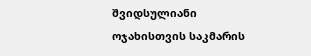შვიდსულიანი ოჯახისთვის საკმარის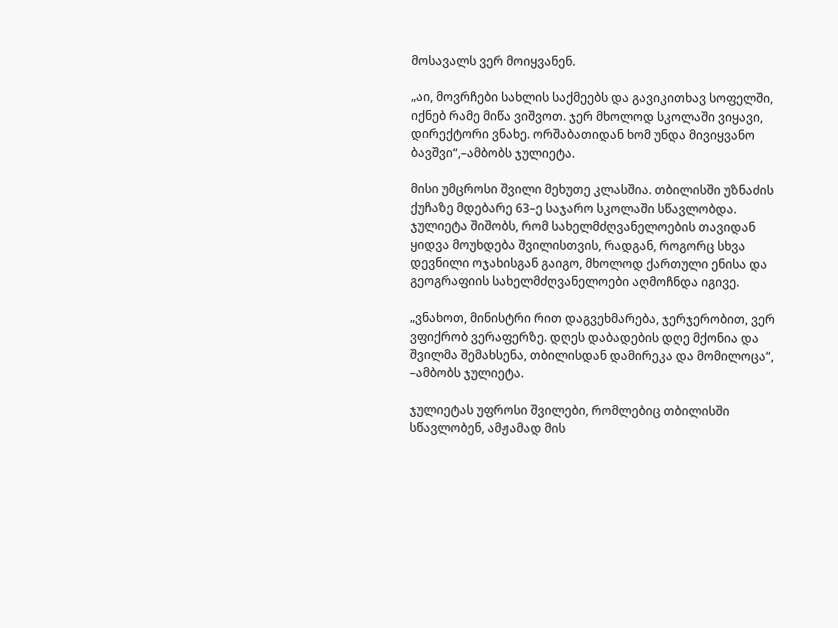მოსავალს ვერ მოიყვანენ.

„აი, მოვრჩები სახლის საქმეებს და გავიკითხავ სოფელში, იქნებ რამე მიწა ვიშვოთ. ჯერ მხოლოდ სკოლაში ვიყავი, დირექტორი ვნახე. ორშაბათიდან ხომ უნდა მივიყვანო ბავშვი“,–ამბობს ჯულიეტა.

მისი უმცროსი შვილი მეხუთე კლასშია. თბილისში უზნაძის ქუჩაზე მდებარე 63–ე საჯარო სკოლაში სწავლობდა. ჯულიეტა შიშობს, რომ სახელმძღვანელოების თავიდან ყიდვა მოუხდება შვილისთვის, რადგან, როგორც სხვა დევნილი ოჯახისგან გაიგო, მხოლოდ ქართული ენისა და გეოგრაფიის სახელმძღვანელოები აღმოჩნდა იგივე.

„ვნახოთ, მინისტრი რით დაგვეხმარება, ჯერჯერობით, ვერ ვფიქრობ ვერაფერზე. დღეს დაბადების დღე მქონია და შვილმა შემახსენა, თბილისდან დამირეკა და მომილოცა“, –ამბობს ჯულიეტა.

ჯულიეტას უფროსი შვილები, რომლებიც თბილისში სწავლობენ, ამჟამად მის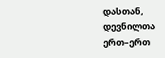დასთან, დევნილთა ერთ–ერთ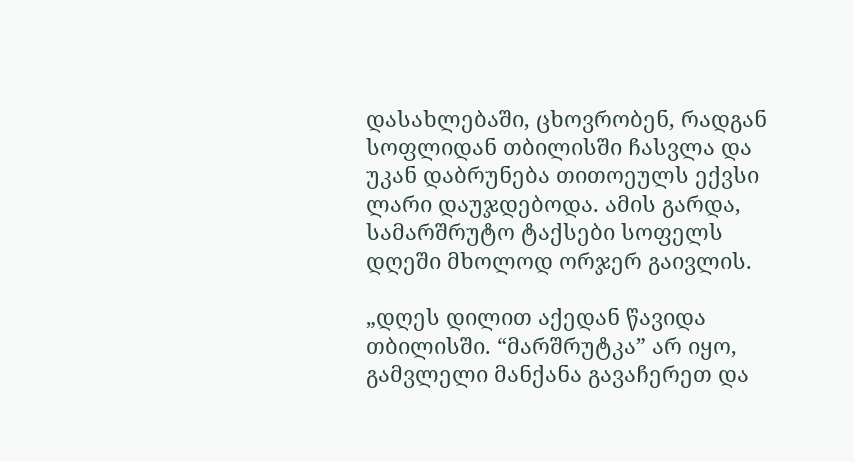დასახლებაში, ცხოვრობენ, რადგან სოფლიდან თბილისში ჩასვლა და უკან დაბრუნება თითოეულს ექვსი ლარი დაუჯდებოდა. ამის გარდა, სამარშრუტო ტაქსები სოფელს დღეში მხოლოდ ორჯერ გაივლის.

„დღეს დილით აქედან წავიდა თბილისში. “მარშრუტკა” არ იყო, გამვლელი მანქანა გავაჩერეთ და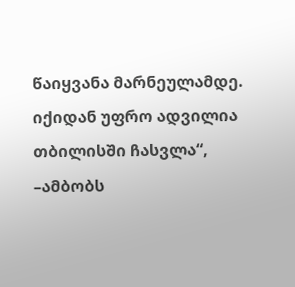წაიყვანა მარნეულამდე. იქიდან უფრო ადვილია თბილისში ჩასვლა“, –ამბობს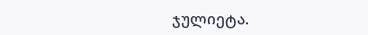ჯულიეტა.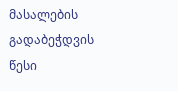მასალების გადაბეჭდვის წესი